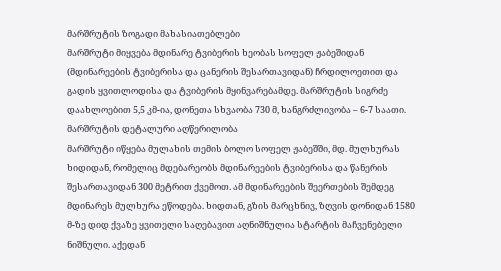მარშრუტის ზოგადი მახასიათებლები
მარშრუტი მიყვება მდინარე ტვიბერის ხეობას სოფელ ჟაბეშიდან (მდინარეების ტვიბერისა და ცანერის შესართავიდან) ჩრდილოეთით და გადის ყვითლოდისა და ტვიბერის მყინვარებამდე. მარშრუტის სიგრძე დაახლოებით 5,5 კმ-ია, დონეთა სხვაობა 730 მ, ხანგრძლივობა – 6-7 საათი.
მარშრუტის დეტალური აღწერილობა
მარშრუტი იწყება მულახის თემის ბოლო სოფელ ჟაბეშში, მდ. მულხურას ხიდიდან, რომელიც მდებარეობს მდინარეების ტვიბერისა და წანერის შესართავიდან 300 მეტრით ქვემოთ. ამ მდინარეების შეერთების შემდეგ მდინარეს მულხურა ეწოდება. ხიდთან, გზის მარცხნივ, ზღვის დონიდან 1580 მ-ზე დიდ ქვაზე ყვითელი საღებავით აღნიშნულია სტარტის მაჩვენებელი ნიშნული. აქედან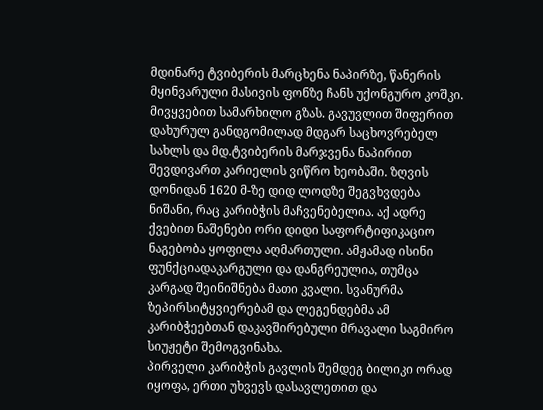მდინარე ტვიბერის მარცხენა ნაპირზე, წანერის მყინვარული მასივის ფონზე ჩანს უქონგურო კოშკი. მივყვებით სამარხილო გზას. გავუვლით შიფერით დახურულ განდგომილად მდგარ საცხოვრებელ სახლს და მდ.ტვიბერის მარჯვენა ნაპირით შევდივართ კარიელის ვიწრო ხეობაში. ზღვის დონიდან 1620 მ-ზე დიდ ლოდზე შეგვხვდება ნიშანი, რაც კარიბჭის მაჩვენებელია. აქ ადრე ქვებით ნაშენები ორი დიდი საფორტიფიკაციო ნაგებობა ყოფილა აღმართული. ამჟამად ისინი ფუნქციადაკარგული და დანგრეულია, თუმცა კარგად შეინიშნება მათი კვალი. სვანურმა ზეპირსიტყვიერებამ და ლეგენდებმა ამ კარიბჭეებთან დაკავშირებული მრავალი საგმირო სიუჟეტი შემოგვინახა.
პირველი კარიბჭის გავლის შემდეგ ბილიკი ორად იყოფა, ერთი უხვევს დასავლეთით და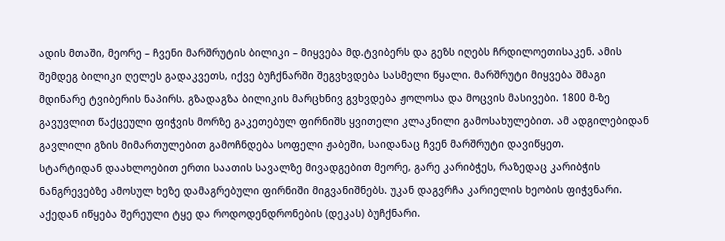ადის მთაში, მეორე – ჩვენი მარშრუტის ბილიკი – მიყვება მდ.ტვიბერს და გეზს იღებს ჩრდილოეთისაკენ. ამის შემდეგ ბილიკი ღელეს გადაკვეთს, იქვე ბუჩქნარში შეგვხვდება სასმელი წყალი. მარშრუტი მიყვება შმაგი მდინარე ტვიბერის ნაპირს. გზადაგზა ბილიკის მარცხნივ გვხვდება ჟოლოსა და მოცვის მასივები. 1800 მ-ზე გავუვლით წაქცეული ფიჭვის მორზე გაკეთებულ ფირნიშს ყვითელი კლაკნილი გამოსახულებით. ამ ადგილებიდან გავლილი გზის მიმართულებით გამოჩნდება სოფელი ჟაბეში, საიდანაც ჩვენ მარშრუტი დავიწყეთ.
სტარტიდან დაახლოებით ერთი საათის სავალზე მივადგებით მეორე, გარე კარიბჭეს, რაზედაც კარიბჭის ნანგრევებზე ამოსულ ხეზე დამაგრებული ფირნიში მიგვანიშნებს. უკან დაგვრჩა კარიელის ხეობის ფიჭვნარი. აქედან იწყება შერეული ტყე და როდოდენდრონების (დეკას) ბუჩქნარი.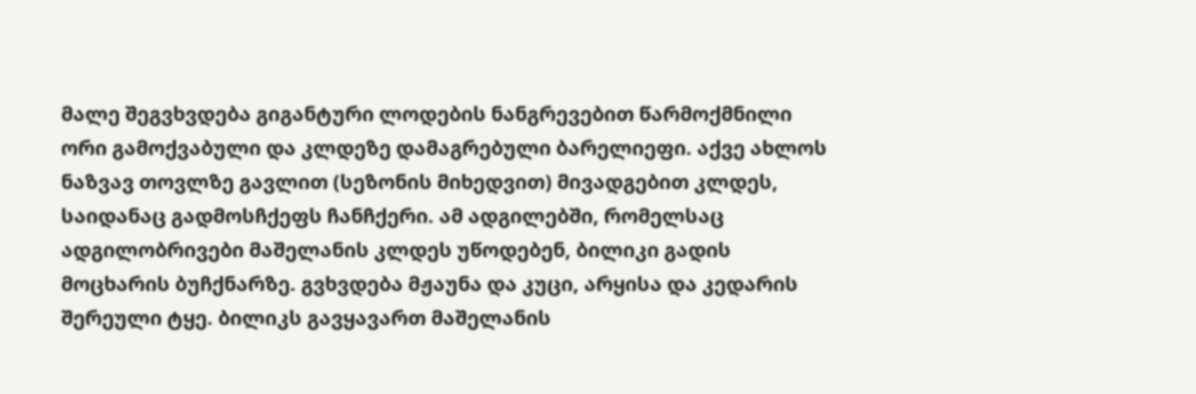მალე შეგვხვდება გიგანტური ლოდების ნანგრევებით წარმოქმნილი ორი გამოქვაბული და კლდეზე დამაგრებული ბარელიეფი. აქვე ახლოს ნაზვავ თოვლზე გავლით (სეზონის მიხედვით) მივადგებით კლდეს, საიდანაც გადმოსჩქეფს ჩანჩქერი. ამ ადგილებში, რომელსაც ადგილობრივები მაშელანის კლდეს უწოდებენ, ბილიკი გადის მოცხარის ბუჩქნარზე. გვხვდება მჟაუნა და კუცი, არყისა და კედარის შერეული ტყე. ბილიკს გავყავართ მაშელანის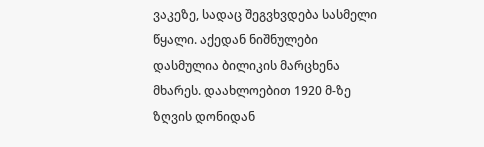ვაკეზე, სადაც შეგვხვდება სასმელი წყალი. აქედან ნიშნულები დასმულია ბილიკის მარცხენა მხარეს. დაახლოებით 1920 მ-ზე ზღვის დონიდან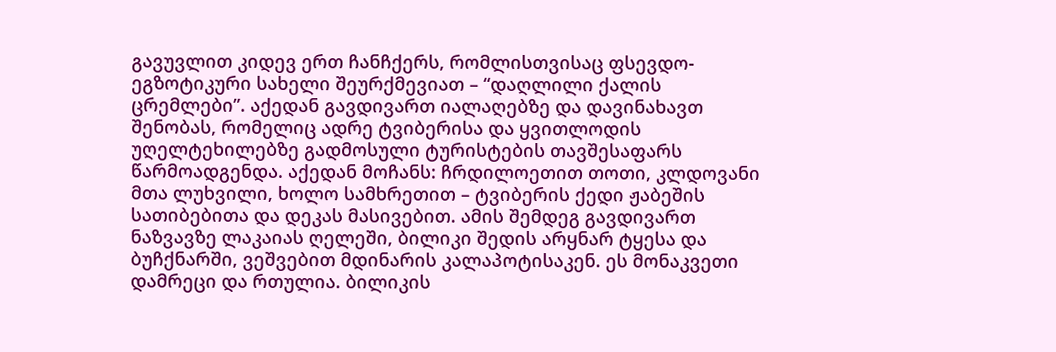გავუვლით კიდევ ერთ ჩანჩქერს, რომლისთვისაც ფსევდო-ეგზოტიკური სახელი შეურქმევიათ – “დაღლილი ქალის ცრემლები”. აქედან გავდივართ იალაღებზე და დავინახავთ შენობას, რომელიც ადრე ტვიბერისა და ყვითლოდის უღელტეხილებზე გადმოსული ტურისტების თავშესაფარს წარმოადგენდა. აქედან მოჩანს: ჩრდილოეთით თოთი, კლდოვანი მთა ლუხვილი, ხოლო სამხრეთით – ტვიბერის ქედი ჟაბეშის სათიბებითა და დეკას მასივებით. ამის შემდეგ გავდივართ ნაზვავზე ლაკაიას ღელეში, ბილიკი შედის არყნარ ტყესა და ბუჩქნარში, ვეშვებით მდინარის კალაპოტისაკენ. ეს მონაკვეთი დამრეცი და რთულია. ბილიკის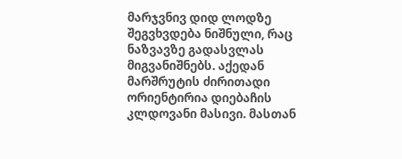მარჯვნივ დიდ ლოდზე შეგვხვდება ნიშნული, რაც ნაზვავზე გადასვლას მიგვანიშნებს. აქედან მარშრუტის ძირითადი ორიენტირია დიებაჩის კლდოვანი მასივი. მასთან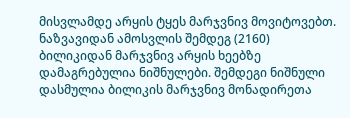მისვლამდე არყის ტყეს მარჯვნივ მოვიტოვებთ. ნაზვავიდან ამოსვლის შემდეგ (2160) ბილიკიდან მარჯვნივ არყის ხეებზე დამაგრებულია ნიშნულები. შემდეგი ნიშნული დასმულია ბილიკის მარჯვნივ მონადირეთა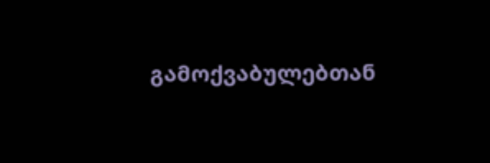გამოქვაბულებთან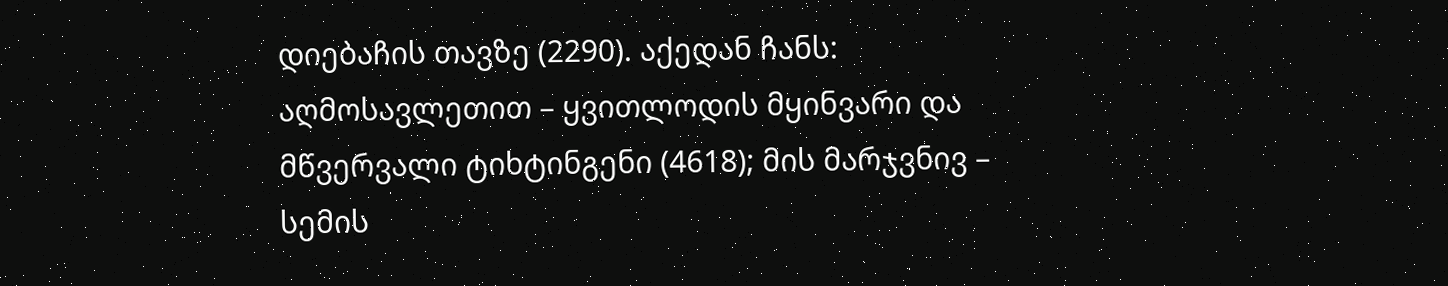დიებაჩის თავზე (2290). აქედან ჩანს: აღმოსავლეთით – ყვითლოდის მყინვარი და მწვერვალი ტიხტინგენი (4618); მის მარჯვნივ – სემის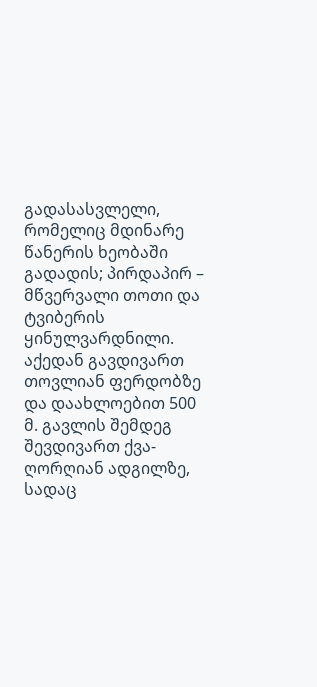გადასასვლელი, რომელიც მდინარე წანერის ხეობაში გადადის; პირდაპირ – მწვერვალი თოთი და ტვიბერის ყინულვარდნილი.
აქედან გავდივართ თოვლიან ფერდობზე და დაახლოებით 500 მ. გავლის შემდეგ შევდივართ ქვა-ღორღიან ადგილზე, სადაც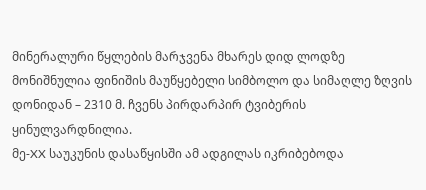მინერალური წყლების მარჯვენა მხარეს დიდ ლოდზე მონიშნულია ფინიშის მაუწყებელი სიმბოლო და სიმაღლე ზღვის დონიდან – 2310 მ. ჩვენს პირდარპირ ტვიბერის ყინულვარდნილია.
მე-XX საუკუნის დასაწყისში ამ ადგილას იკრიბებოდა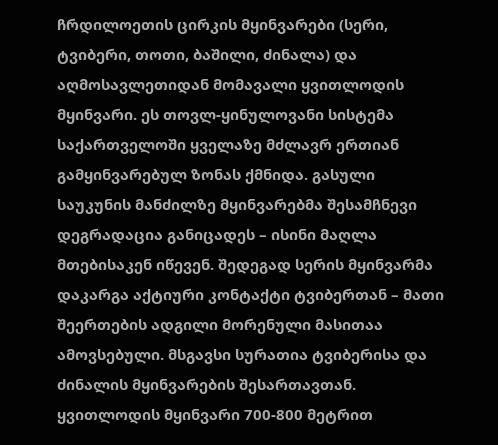ჩრდილოეთის ცირკის მყინვარები (სერი, ტვიბერი, თოთი, ბაშილი, ძინალა) და აღმოსავლეთიდან მომავალი ყვითლოდის მყინვარი. ეს თოვლ-ყინულოვანი სისტემა საქართველოში ყველაზე მძლავრ ერთიან გამყინვარებულ ზონას ქმნიდა. გასული საუკუნის მანძილზე მყინვარებმა შესამჩნევი დეგრადაცია განიცადეს – ისინი მაღლა მთებისაკენ იწევენ. შედეგად სერის მყინვარმა დაკარგა აქტიური კონტაქტი ტვიბერთან – მათი შეერთების ადგილი მორენული მასითაა ამოვსებული. მსგავსი სურათია ტვიბერისა და ძინალის მყინვარების შესართავთან. ყვითლოდის მყინვარი 700-800 მეტრით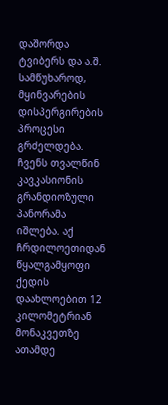დაშორდა ტვიბერს და ა.შ. სამწუხაროდ, მყინვარების დისპერგირების პროცესი გრძელდება.
ჩვენს თვალწინ კავკასიონის გრანდიოზული პანორამა იშლება. აქ ჩრდილოეთიდან წყალგამყოფი ქედის დაახლოებით 12 კილომეტრიან მონაკვეთზე ათამდე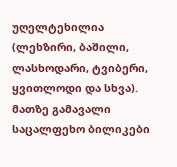უღელტეხილია (ლეხზირი, ბაშილი, ლასხოდარი, ტვიბერი, ყვითლოდი და სხვა). მათზე გამავალი საცალფეხო ბილიკები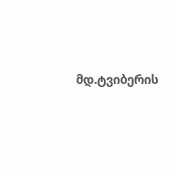მდ.ტვიბერის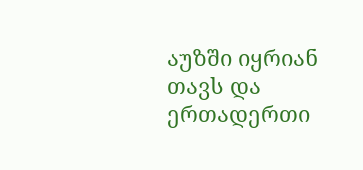აუზში იყრიან თავს და ერთადერთი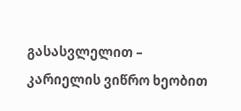გასასვლელით – კარიელის ვიწრო ხეობით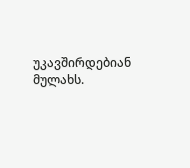უკავშირდებიან მულახს.